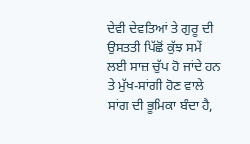ਦੇਵੀ ਦੇਵਤਿਆਂ ਤੇ ਗੁਰੂ ਦੀ ਉਸਤਤੀ ਪਿੱਛੋਂ ਕੁੱਝ ਸਮੇਂ ਲਈ ਸਾਜ਼ ਚੁੱਪ ਹੋ ਜਾਂਦੇ ਹਨ ਤੇ ਮੁੱਖ-ਸਾਂਗੀ ਹੋਣ ਵਾਲੇ ਸਾਂਗ ਦੀ ਭੂਮਿਕਾ ਬੰਦਾ ਹੈ,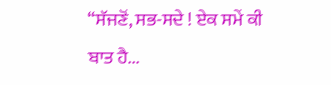“ਸੱਜਣੋਂ, ਸਭ-ਸਦੇ ! ਏਕ ਸਮੇਂ ਕੀ ਬਾਤ ਹੈ...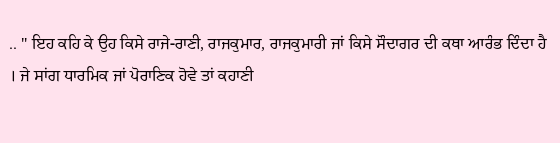.. " ਇਹ ਕਹਿ ਕੇ ਉਹ ਕਿਸੇ ਰਾਜੇ-ਰਾਣੀ, ਰਾਜਕੁਮਾਰ, ਰਾਜਕੁਮਾਰੀ ਜਾਂ ਕਿਸੇ ਸੌਦਾਗਰ ਦੀ ਕਥਾ ਆਰੰਭ ਦਿੰਦਾ ਹੈ । ਜੇ ਸਾਂਗ ਧਾਰਮਿਕ ਜਾਂ ਪੋਰਾਣਿਕ ਹੋਵੇ ਤਾਂ ਕਹਾਣੀ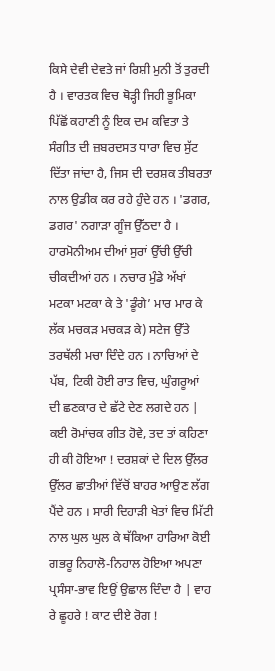ਕਿਸੇ ਦੇਵੀ ਦੇਵਤੇ ਜਾਂ ਰਿਸ਼ੀ ਮੁਨੀ ਤੋਂ ਤੁਰਦੀ ਹੈ । ਵਾਰਤਕ ਵਿਚ ਥੋੜ੍ਹੀ ਜਿਹੀ ਭੂਮਿਕਾ ਪਿੱਛੋਂ ਕਹਾਣੀ ਨੂੰ ਇਕ ਦਮ ਕਵਿਤਾ ਤੇ ਸੰਗੀਤ ਦੀ ਜ਼ਬਰਦਸਤ ਧਾਰਾ ਵਿਚ ਸੁੱਟ ਦਿੱਤਾ ਜਾਂਦਾ ਹੈ, ਜਿਸ ਦੀ ਦਰਸ਼ਕ ਤੀਬਰਤਾ ਨਾਲ ਉਡੀਕ ਕਰ ਰਹੇ ਹੁੰਦੇ ਹਨ । 'ਡਗਰ, ਡਗਰ' ਨਗਾੜਾ ਗੂੰਜ ਉੱਠਦਾ ਹੈ । ਹਾਰਮੋਨੀਅਮ ਦੀਆਂ ਸੁਰਾਂ ਉੱਚੀ ਉੱਚੀ ਚੀਕਦੀਆਂ ਹਨ । ਨਚਾਰ ਮੁੰਡੇ ਅੱਖਾਂ ਮਟਕਾ ਮਟਕਾ ਕੇ ਤੇ 'ਡੂੰਗੇ’ ਮਾਰ ਮਾਰ ਕੇ ਲੱਕ ਮਚਕੜ ਮਚਕੜ ਕੇ) ਸਟੇਜ ਉੱਤੇ ਤਰਥੱਲੀ ਮਚਾ ਦਿੰਦੇ ਹਨ । ਨਾਚਿਆਂ ਦੇ ਪੱਬ, ਟਿਕੀ ਹੋਈ ਰਾਤ ਵਿਚ, ਘੁੰਗਰੂਆਂ ਦੀ ਛਣਕਾਰ ਦੇ ਛੱਟੇ ਦੇਣ ਲਗਦੇ ਹਨ | ਕਈ ਰੋਮਾਂਚਕ ਗੀਤ ਹੋਵੇ, ਤਦ ਤਾਂ ਕਹਿਣਾ ਹੀ ਕੀ ਹੋਇਆ ! ਦਰਸ਼ਕਾਂ ਦੇ ਦਿਲ ਉੱਲਰ ਉੱਲਰ ਛਾਤੀਆਂ ਵਿੱਚੋਂ ਬਾਹਰ ਆਉਣ ਲੱਗ ਪੈਂਦੇ ਹਨ । ਸਾਰੀ ਦਿਹਾੜੀ ਖੇਤਾਂ ਵਿਚ ਮਿੱਟੀ ਨਾਲ ਘੁਲ ਘੁਲ ਕੇ ਥੱਕਿਆ ਹਾਰਿਆ ਕੋਈ ਗਭਰੂ ਨਿਹਾਲੋ-ਨਿਹਾਲ ਹੋਇਆ ਅਪਣਾ ਪ੍ਰਸੰਸਾ-ਭਾਵ ਇਉਂ ਉਛਾਲ ਦਿੰਦਾ ਹੈ | ਵਾਹ ਰੇ ਛੂਹਰੇ ! ਕਾਟ ਦੀਏ ਰੋਗ !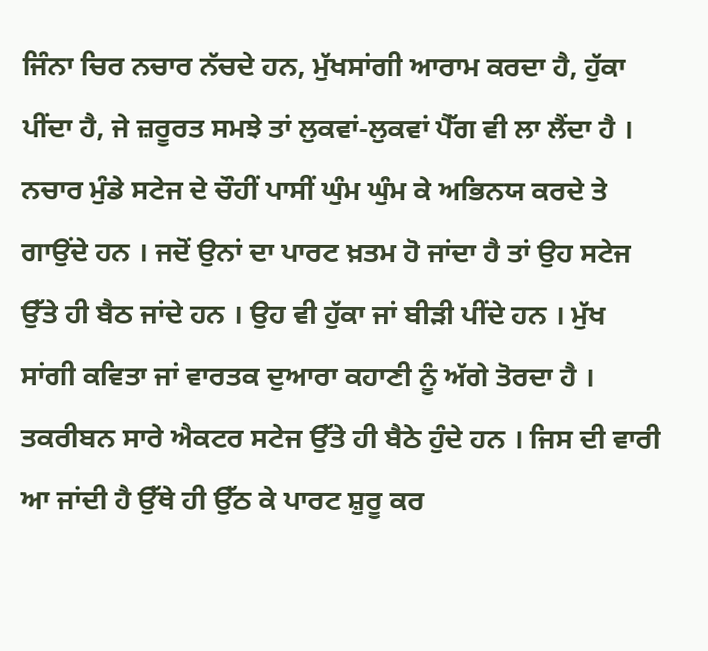ਜਿੰਨਾ ਚਿਰ ਨਚਾਰ ਨੱਚਦੇ ਹਨ, ਮੁੱਖਸਾਂਗੀ ਆਰਾਮ ਕਰਦਾ ਹੈ, ਹੁੱਕਾ ਪੀਂਦਾ ਹੈ, ਜੇ ਜ਼ਰੂਰਤ ਸਮਝੇ ਤਾਂ ਲੁਕਵਾਂ-ਲੁਕਵਾਂ ਪੈੱਗ ਵੀ ਲਾ ਲੈਂਦਾ ਹੈ । ਨਚਾਰ ਮੁੰਡੇ ਸਟੇਜ ਦੇ ਚੌਹੀਂ ਪਾਸੀਂ ਘੁੰਮ ਘੁੰਮ ਕੇ ਅਭਿਨਯ ਕਰਦੇ ਤੇ ਗਾਉਂਦੇ ਹਨ । ਜਦੋਂ ਉਨਾਂ ਦਾ ਪਾਰਟ ਖ਼ਤਮ ਹੋ ਜਾਂਦਾ ਹੈ ਤਾਂ ਉਹ ਸਟੇਜ ਉੱਤੇ ਹੀ ਬੈਠ ਜਾਂਦੇ ਹਨ । ਉਹ ਵੀ ਹੁੱਕਾ ਜਾਂ ਬੀੜੀ ਪੀਂਦੇ ਹਨ । ਮੁੱਖ ਸਾਂਗੀ ਕਵਿਤਾ ਜਾਂ ਵਾਰਤਕ ਦੁਆਰਾ ਕਹਾਣੀ ਨੂੰ ਅੱਗੇ ਤੋਰਦਾ ਹੈ । ਤਕਰੀਬਨ ਸਾਰੇ ਐਕਟਰ ਸਟੇਜ ਉੱਤੇ ਹੀ ਬੈਠੇ ਹੁੰਦੇ ਹਨ । ਜਿਸ ਦੀ ਵਾਰੀ ਆ ਜਾਂਦੀ ਹੈ ਉੱਥੇ ਹੀ ਉੱਠ ਕੇ ਪਾਰਟ ਸ਼ੁਰੂ ਕਰ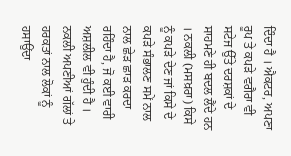ਦਿੰਦਾ ਹੈ । ਐਕਟਰ, ਅਪਣਾ ਰੂਪ ਤੇ ਕਪੜੇ ਵਗੈਰਾ ਵੀ ਸਟੇਜ ਉੱਤੇ ਦਰਸ਼ਕਾਂ ਦੇ ਸਾਹਮਣੇ ਹੀ ਬਦਲ ਲੈਂਦੇ ਹਨ । ਨਕਲੀ (ਮਸਖ਼ਰਾ) ਕਿਸੇ ਨੂੰ ਕਪੜੇ ਦੇਣ ਜਾਂ ਕਿਸੇ ਦੇ ਕਪੜੇ ਸੰਭਾਲਣ ਸਮੇਂ ਨਾਲ ਨਾਲ ਛੇੜ ਛਾੜ ਕਰਦਾ ਰਹਿੰਦਾ ਹੈ, ਜੋ ਕਈ ਵਾਰੀ ਅਸ਼ਲੀਲ ਵੀ ਹੁੰਦੀ ਹੈ । ਨਕਲੀ ਅਪਣੀਆਂ ਗੱਲਾਂ ਤੇ ਹਰਕਤਾਂ ਨਾਲ ਲੋਕਾਂ ਨੂੰ ਹਸਾਉਂਦਾ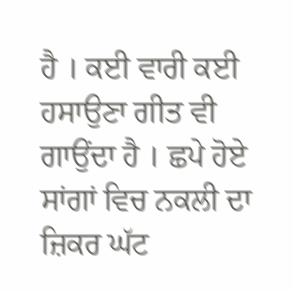ਹੈ । ਕਈ ਵਾਰੀ ਕਈ ਹਸਾਉਣਾ ਗੀਤ ਵੀ ਗਾਉਂਦਾ ਹੈ । ਛਪੇ ਹੋਏ ਸਾਂਗਾਂ ਵਿਚ ਨਕਲੀ ਦਾ ਜ਼ਿਕਰ ਘੱਟ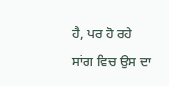ਹੈ, ਪਰ ਹੋ ਰਹੇ ਸਾਂਗ ਵਿਚ ਉਸ ਦਾ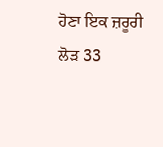ਹੋਣਾ ਇਕ ਜ਼ਰੂਰੀ ਲੋੜ 33